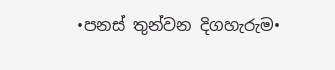•පනස් තුන්වන දිගහැරුම•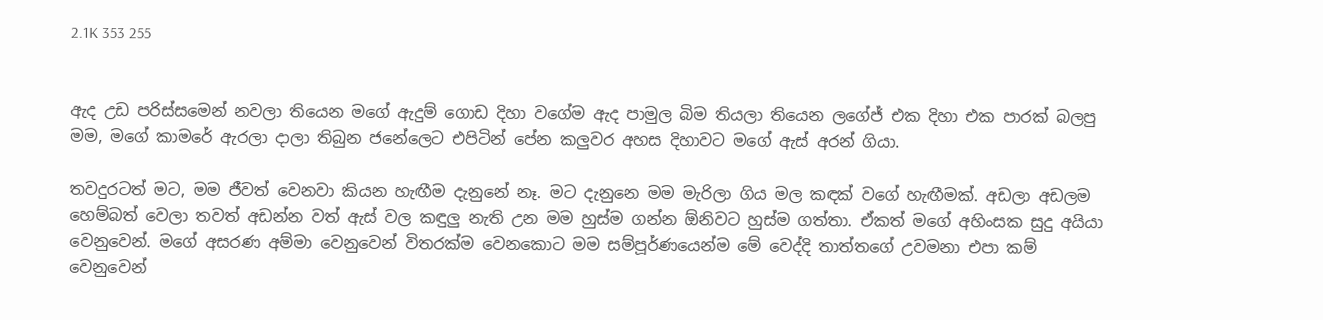2.1K 353 255


ඇද උඩ පරිස්සමෙන් නවලා තියෙන මගේ ඇදුම් ගොඩ දිහා වගේම ඇද පාමුල බිම තියලා තියෙන ලගේජ් එක දිහා එක පාරක් බලපු මම, මගේ කාමරේ ඇරලා දාලා තිබුන ජනේලෙට එපිටින් පේන කලුවර අහස දිහාවට මගේ ඇස් අ‍රන් ගියා.

තවදුරටත් මට, මම ජීවත් වෙනවා කියන හැඟීම දැනුනේ නෑ. මට දැනුනෙ මම මැරිලා ගිය මල කඳක් වගේ හැඟීමක්. අඩලා අඩලම හෙම්බත් වෙලා තවත් අඩන්න වත් ඇස් වල කඳුලු නැති උන මම හුස්ම ගන්න ඕනිවට හුස්ම ගත්තා. ඒකත් මගේ අහිංසක සුදු අයියා වෙනුවෙන්. මගේ අසරණ අම්මා වෙනුවෙන් විතරක්ම වෙනකොට මම සම්පූර්ණයෙන්ම මේ වෙද්දි තාත්තගේ උවමනා එපා කම් වෙනුවෙන්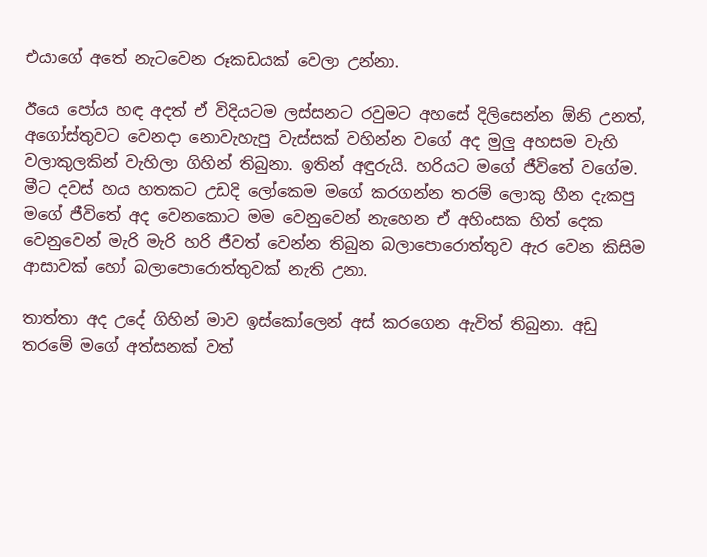එයාගේ අතේ නැටවෙන රූකඩයක් වෙලා උන්නා.

ඊයෙ පෝය හඳ අදත් ඒ විදියටම ලස්සනට රවුමට අහසේ දිලිසෙන්න ඕනි උනත්, අගෝස්තුවට වෙනදා නොවැහැපු වැස්සක් වහින්න වගේ අද මුලු අහසම වැහි වලාකුලකින් වැහිලා ගිහින් තිබුනා. ඉතින් අඳුරුයි. හරියට මගේ ජීවිතේ වගේම. මීට දවස් හය හතකට උඩදි ලෝකෙම මගේ කරගන්න තරම් ලොකු හීන දැකපු මගේ ජීවිතේ අද වෙනකොට මම වෙනුවෙන් නැහෙන ඒ අහිංසක හිත් දෙක වෙනුවෙන් මැරි මැරි හරි ජීවත් වෙන්න තිබුන බලාපොරොත්තුව ඇර වෙන කිසිම ආසාවක් හෝ බලාපොරොත්තුවක් නැති උනා.

තාත්තා අද උදේ ගිහින් මාව ඉස්කෝලෙන් අස් කරගෙන ඇවිත් තිබුනා. අඩු තරමේ මගේ අත්සනක් වත්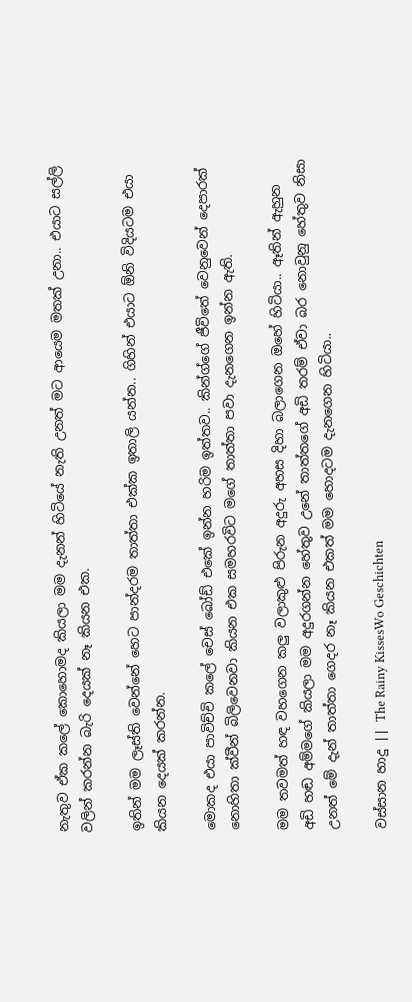නැතුව ඒක කලේ කොහොමද කියලා මම දැනන් හිටියේ නැති උනත් මට ආයෙම මතක් උනා.. එයාට සල්ලි වලින් කරන්න බැරි දෙයක් නෑ කියන එක.

ඉතින් මම ලෑස්ති වෙන්නේ හෙට පාන්දරම තාත්තා එක්ක ඉතාලි යන්න.. ගිහින් එයාට ඕනි විදියටම එයා කියන දෙයක් කරන්න.

මොකද එයා පාවිච්චි කලේ චෙස් බෝඩ් එකේ ඉන්න හරිම ඉත්තව.. කින්ග්ගේ ජීවිතේ වෙනුවෙන් දෙපාරක් නොහිතා ක්වීන් බිලිවෙනවා කියන එක සමහරවිට මගේ තාත්තා පවා දැනගෙන ඉන්න ඇති.

මම තවමත් හඳ වහගෙන කලු වලාකුළු පිරුන අදුරු අහස දිහා බලාගෙන ඔහේ හිටියා.. ඈතින් ඇහුන අඩි හඬ අම්මගේ කියලා මම අදුරගන්න හේතුව උනේ තාත්තගේ අඩි තරම් ඒවා බර නොවුනු හේතුව නිසා උනත් මේ දැන් තාත්තා ගෙදර නෑ කියන එකත් මම හොදටම දැනගෙන හිටියා..

වස්සාන හාදු || The Rainy KissesWo Geschichten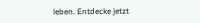leben. Entdecke jetzt